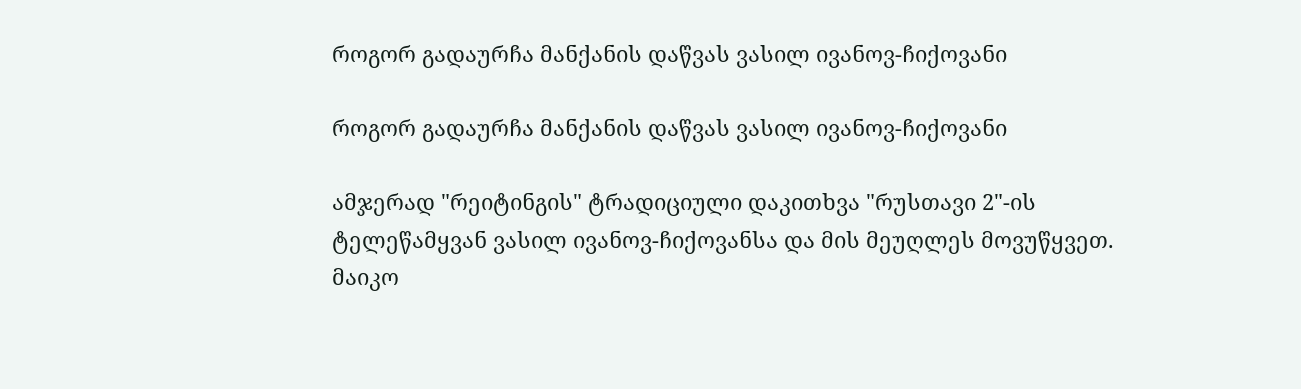როგორ გადაურჩა მანქანის დაწვას ვასილ ივანოვ-ჩიქოვანი

როგორ გადაურჩა მანქანის დაწვას ვასილ ივანოვ-ჩიქოვანი

ამჯერად "რეიტინგის" ტრადიციული დაკითხვა "რუსთავი 2"-ის ტელეწამყვან ვასილ ივანოვ-ჩიქოვანსა და მის მეუღლეს მოვუწყვეთ. მაიკო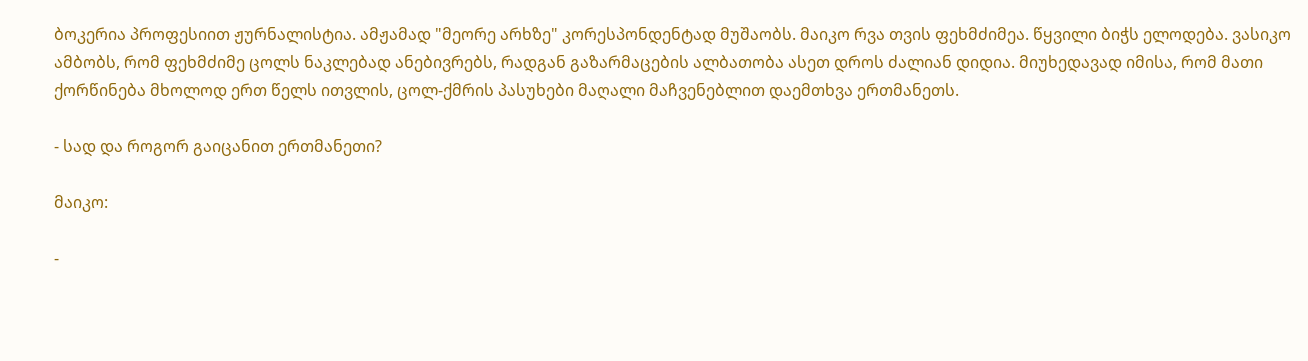ბოკერია პროფესიით ჟურნალისტია. ამჟამად "მეორე არხზე" კორესპონდენტად მუშაობს. მაიკო რვა თვის ფეხმძიმეა. წყვილი ბიჭს ელოდება. ვასიკო ამბობს, რომ ფეხმძიმე ცოლს ნაკლებად ანებივრებს, რადგან გაზარმაცების ალბათობა ასეთ დროს ძალიან დიდია. მიუხედავად იმისა, რომ მათი ქორწინება მხოლოდ ერთ წელს ითვლის, ცოლ-ქმრის პასუხები მაღალი მაჩვენებლით დაემთხვა ერთმანეთს.

- სად და როგორ გაიცანით ერთმანეთი?

მაიკო:

-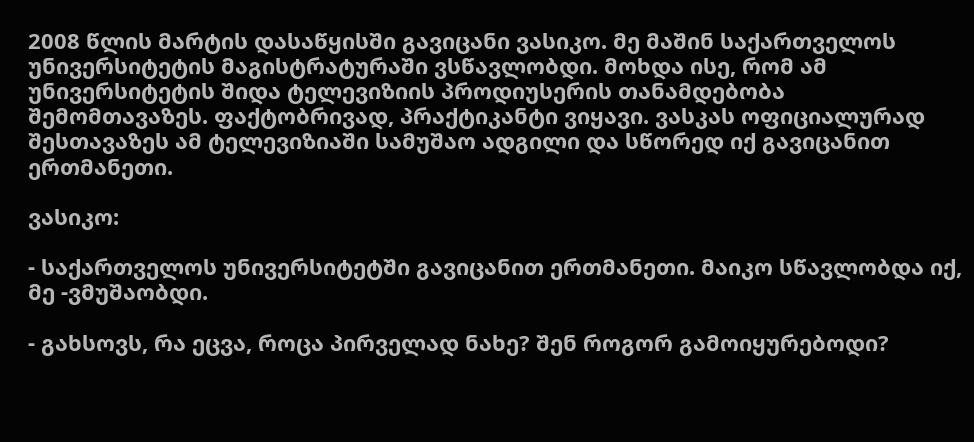2008 წლის მარტის დასაწყისში გავიცანი ვასიკო. მე მაშინ საქართველოს უნივერსიტეტის მაგისტრატურაში ვსწავლობდი. მოხდა ისე, რომ ამ უნივერსიტეტის შიდა ტელევიზიის პროდიუსერის თანამდებობა შემომთავაზეს. ფაქტობრივად, პრაქტიკანტი ვიყავი. ვასკას ოფიციალურად შესთავაზეს ამ ტელევიზიაში სამუშაო ადგილი და სწორედ იქ გავიცანით ერთმანეთი.

ვასიკო:

- საქართველოს უნივერსიტეტში გავიცანით ერთმანეთი. მაიკო სწავლობდა იქ, მე -ვმუშაობდი.

- გახსოვს, რა ეცვა, როცა პირველად ნახე? შენ როგორ გამოიყურებოდი?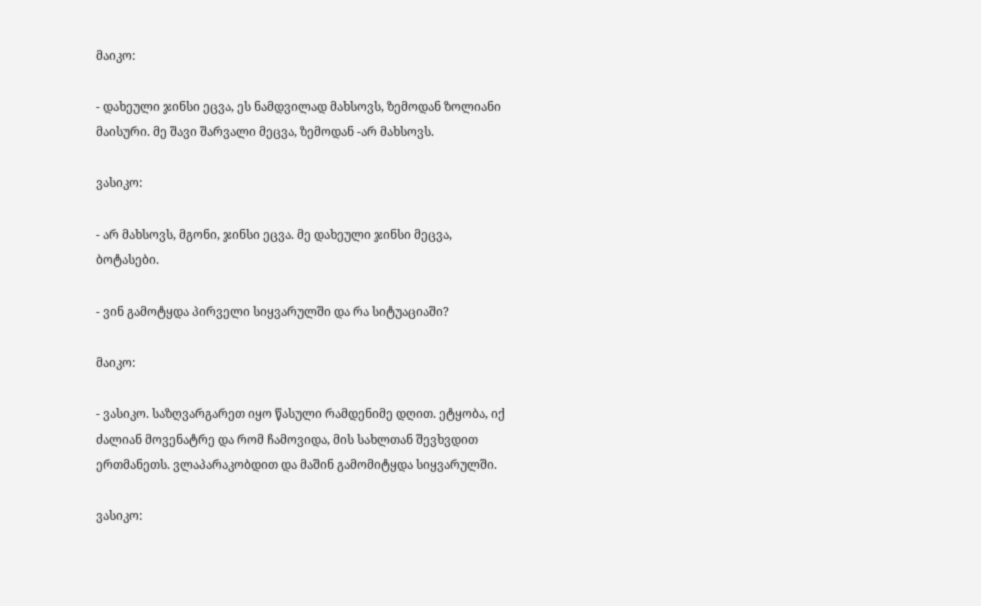მაიკო:

- დახეული ჯინსი ეცვა, ეს ნამდვილად მახსოვს, ზემოდან ზოლიანი მაისური. მე შავი შარვალი მეცვა, ზემოდან -არ მახსოვს.

ვასიკო:

- არ მახსოვს, მგონი, ჯინსი ეცვა. მე დახეული ჯინსი მეცვა, ბოტასები.

- ვინ გამოტყდა პირველი სიყვარულში და რა სიტუაციაში?

მაიკო:

- ვასიკო. საზღვარგარეთ იყო წასული რამდენიმე დღით. ეტყობა, იქ ძალიან მოვენატრე და რომ ჩამოვიდა, მის სახლთან შევხვდით ერთმანეთს. ვლაპარაკობდით და მაშინ გამომიტყდა სიყვარულში.

ვასიკო: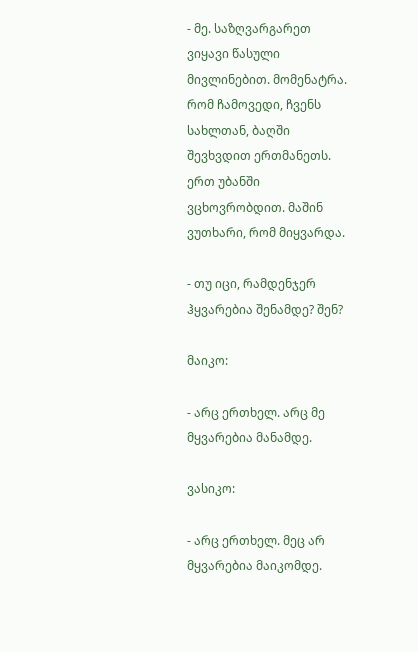- მე. საზღვარგარეთ ვიყავი წასული მივლინებით. მომენატრა. რომ ჩამოვედი, ჩვენს სახლთან, ბაღში შევხვდით ერთმანეთს. ერთ უბანში ვცხოვრობდით. მაშინ ვუთხარი, რომ მიყვარდა.

- თუ იცი, რამდენჯერ ჰყვარებია შენამდე? შენ?

მაიკო:

- არც ერთხელ. არც მე მყვარებია მანამდე.

ვასიკო:

- არც ერთხელ. მეც არ მყვარებია მაიკომდე.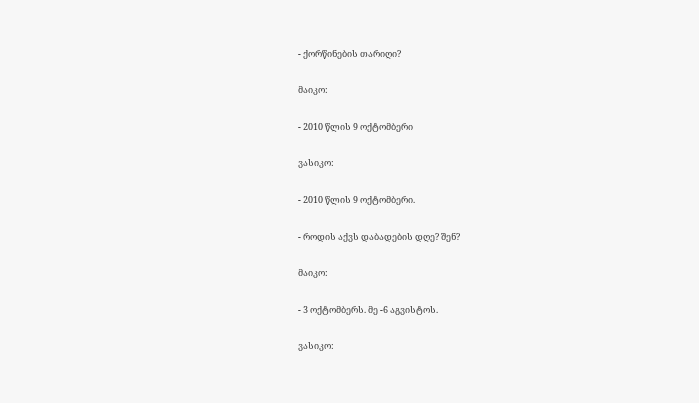- ქორწინების თარიღი?

მაიკო:

- 2010 წლის 9 ოქტომბერი

ვასიკო:

- 2010 წლის 9 ოქტომბერი.

- როდის აქვს დაბადების დღე? შენ?

მაიკო:

- 3 ოქტომბერს. მე -6 აგვისტოს.

ვასიკო: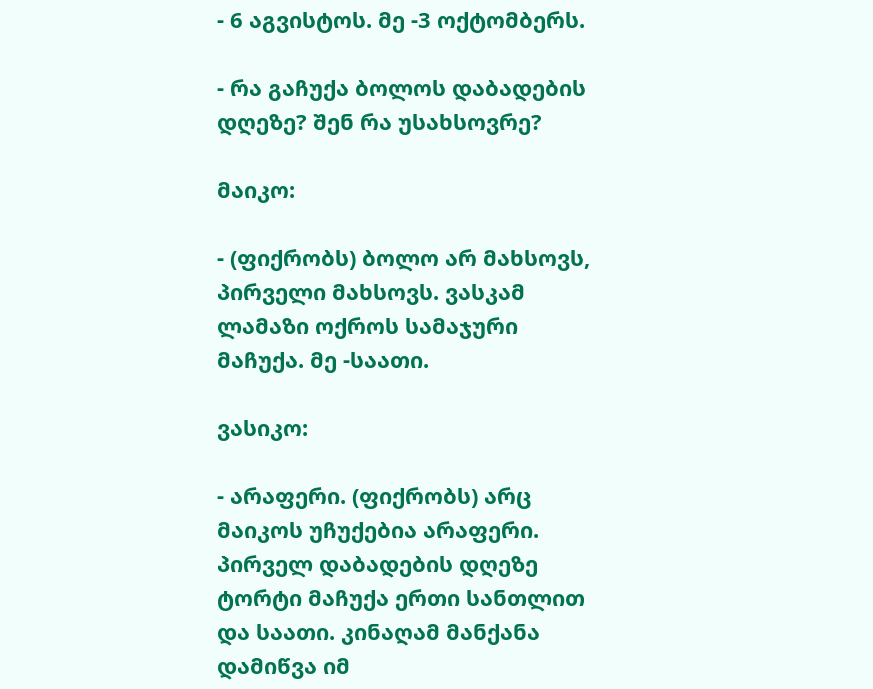- 6 აგვისტოს. მე -3 ოქტომბერს.

- რა გაჩუქა ბოლოს დაბადების დღეზე? შენ რა უსახსოვრე?

მაიკო:

- (ფიქრობს) ბოლო არ მახსოვს, პირველი მახსოვს. ვასკამ ლამაზი ოქროს სამაჯური მაჩუქა. მე -საათი.

ვასიკო:

- არაფერი. (ფიქრობს) არც მაიკოს უჩუქებია არაფერი. პირველ დაბადების დღეზე ტორტი მაჩუქა ერთი სანთლით და საათი. კინაღამ მანქანა დამიწვა იმ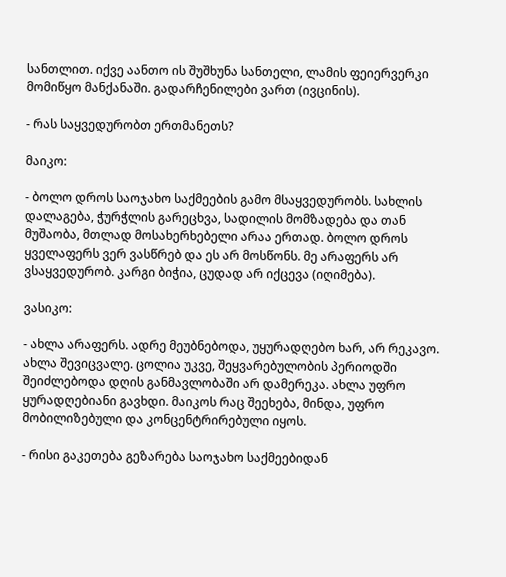სანთლით. იქვე აანთო ის შუშხუნა სანთელი, ლამის ფეიერვერკი მომიწყო მანქანაში. გადარჩენილები ვართ (ივცინის).

- რას საყვედურობთ ერთმანეთს?

მაიკო:

- ბოლო დროს საოჯახო საქმეების გამო მსაყვედურობს. სახლის დალაგება, ჭურჭლის გარეცხვა, სადილის მომზადება და თან მუშაობა, მთლად მოსახერხებელი არაა ერთად. ბოლო დროს ყველაფერს ვერ ვასწრებ და ეს არ მოსწონს. მე არაფერს არ ვსაყვედურობ. კარგი ბიჭია, ცუდად არ იქცევა (იღიმება).

ვასიკო:

- ახლა არაფერს. ადრე მეუბნებოდა, უყურადღებო ხარ, არ რეკავო. ახლა შევიცვალე. ცოლია უკვე, შეყვარებულობის პერიოდში შეიძლებოდა დღის განმავლობაში არ დამერეკა. ახლა უფრო ყურადღებიანი გავხდი. მაიკოს რაც შეეხება, მინდა, უფრო მობილიზებული და კონცენტრირებული იყოს.

- რისი გაკეთება გეზარება საოჯახო საქმეებიდან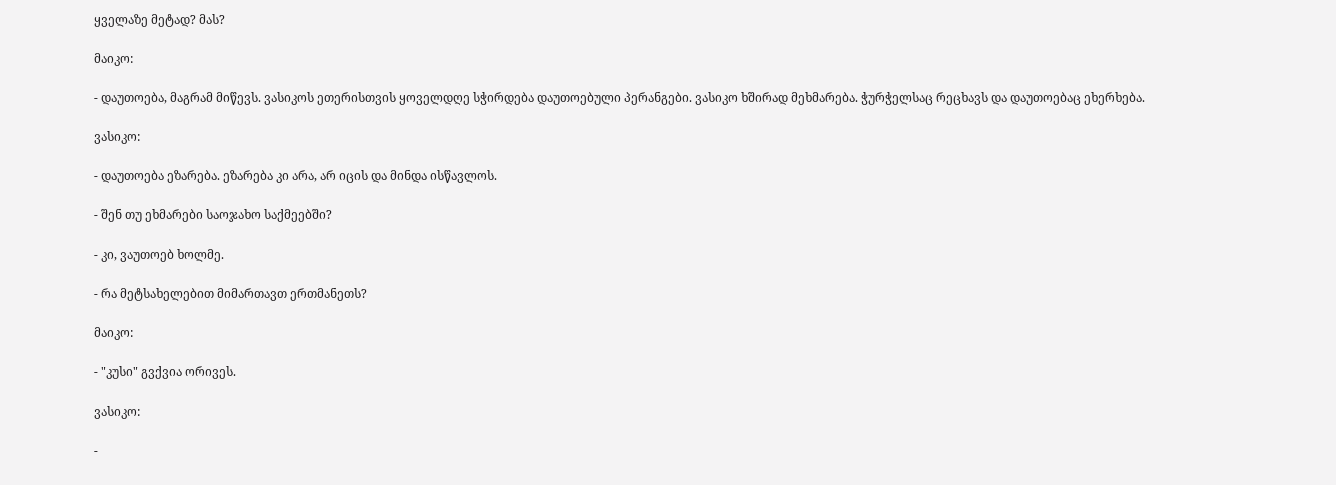ყველაზე მეტად? მას?

მაიკო:

- დაუთოება, მაგრამ მიწევს. ვასიკოს ეთერისთვის ყოველდღე სჭირდება დაუთოებული პერანგები. ვასიკო ხშირად მეხმარება. ჭურჭელსაც რეცხავს და დაუთოებაც ეხერხება.

ვასიკო:

- დაუთოება ეზარება. ეზარება კი არა, არ იცის და მინდა ისწავლოს.

- შენ თუ ეხმარები საოჯახო საქმეებში?

- კი, ვაუთოებ ხოლმე.

- რა მეტსახელებით მიმართავთ ერთმანეთს?

მაიკო:

- "კუსი" გვქვია ორივეს.

ვასიკო:

-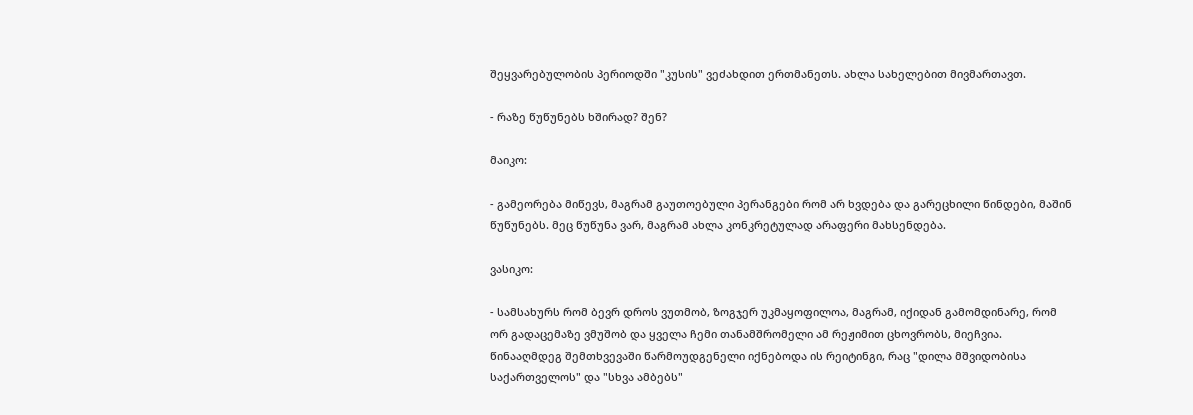შეყვარებულობის პერიოდში "კუსის" ვეძახდით ერთმანეთს. ახლა სახელებით მივმართავთ.

- რაზე წუწუნებს ხშირად? შენ?

მაიკო:

- გამეორება მიწევს, მაგრამ გაუთოებული პერანგები რომ არ ხვდება და გარეცხილი წინდები, მაშინ წუწუნებს. მეც წუწუნა ვარ, მაგრამ ახლა კონკრეტულად არაფერი მახსენდება.

ვასიკო:

- სამსახურს რომ ბევრ დროს ვუთმობ, ზოგჯერ უკმაყოფილოა, მაგრამ, იქიდან გამომდინარე, რომ ორ გადაცემაზე ვმუშობ და ყველა ჩემი თანამშრომელი ამ რეჟიმით ცხოვრობს, მიეჩვია. წინააღმდეგ შემთხვევაში წარმოუდგენელი იქნებოდა ის რეიტინგი, რაც "დილა მშვიდობისა საქართველოს" და "სხვა ამბებს"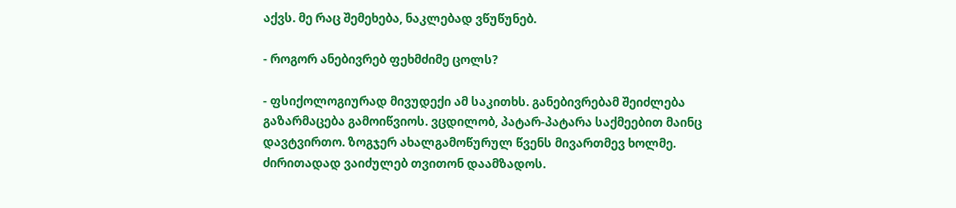აქვს. მე რაც შემეხება, ნაკლებად ვწუწუნებ.

- როგორ ანებივრებ ფეხმძიმე ცოლს?

- ფსიქოლოგიურად მივუდექი ამ საკითხს. განებივრებამ შეიძლება გაზარმაცება გამოიწვიოს. ვცდილობ, პატარ-პატარა საქმეებით მაინც დავტვირთო. ზოგჯერ ახალგამოწურულ წვენს მივართმევ ხოლმე. ძირითადად ვაიძულებ თვითონ დაამზადოს.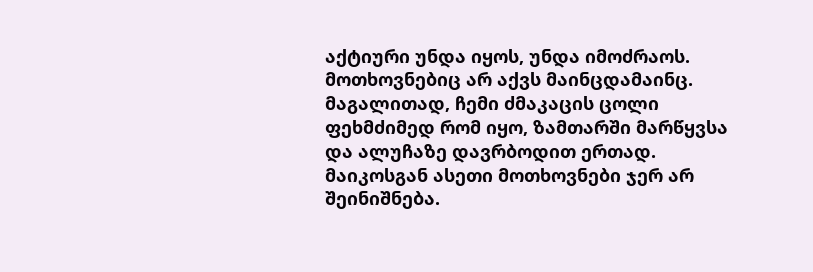აქტიური უნდა იყოს, უნდა იმოძრაოს. მოთხოვნებიც არ აქვს მაინცდამაინც. მაგალითად, ჩემი ძმაკაცის ცოლი ფეხმძიმედ რომ იყო, ზამთარში მარწყვსა და ალუჩაზე დავრბოდით ერთად. მაიკოსგან ასეთი მოთხოვნები ჯერ არ შეინიშნება.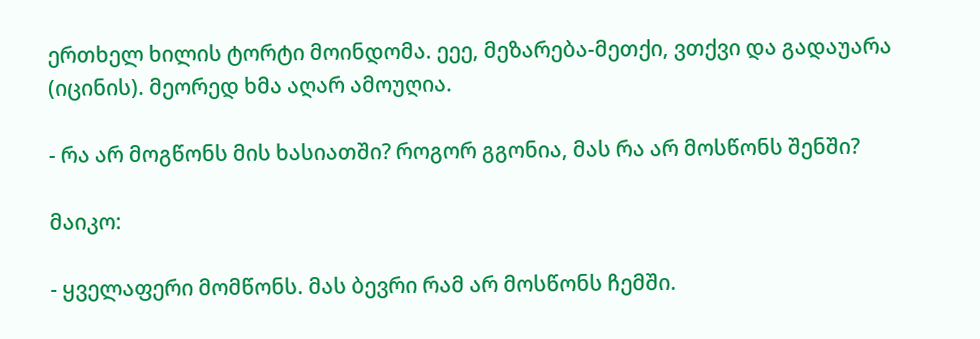ერთხელ ხილის ტორტი მოინდომა. ეეე, მეზარება-მეთქი, ვთქვი და გადაუარა (იცინის). მეორედ ხმა აღარ ამოუღია.

- რა არ მოგწონს მის ხასიათში? როგორ გგონია, მას რა არ მოსწონს შენში?

მაიკო:

- ყველაფერი მომწონს. მას ბევრი რამ არ მოსწონს ჩემში.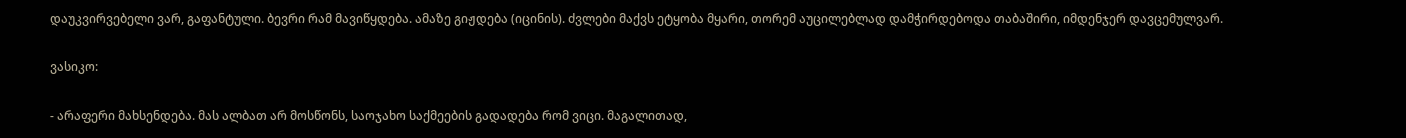დაუკვირვებელი ვარ, გაფანტული. ბევრი რამ მავიწყდება. ამაზე გიჟდება (იცინის). ძვლები მაქვს ეტყობა მყარი, თორემ აუცილებლად დამჭირდებოდა თაბაშირი, იმდენჯერ დავცემულვარ.

ვასიკო:

- არაფერი მახსენდება. მას ალბათ არ მოსწონს, საოჯახო საქმეების გადადება რომ ვიცი. მაგალითად,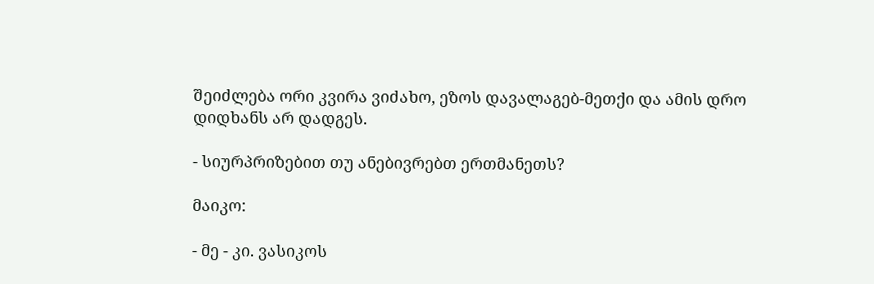შეიძლება ორი კვირა ვიძახო, ეზოს დავალაგებ-მეთქი და ამის დრო დიდხანს არ დადგეს.

- სიურპრიზებით თუ ანებივრებთ ერთმანეთს?

მაიკო:

- მე - კი. ვასიკოს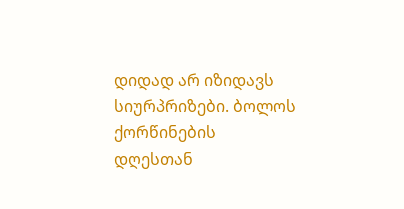დიდად არ იზიდავს სიურპრიზები. ბოლოს ქორწინების დღესთან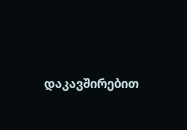დაკავშირებით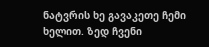ნატვრის ხე გავაკეთე ჩემი ხელით. ზედ ჩვენი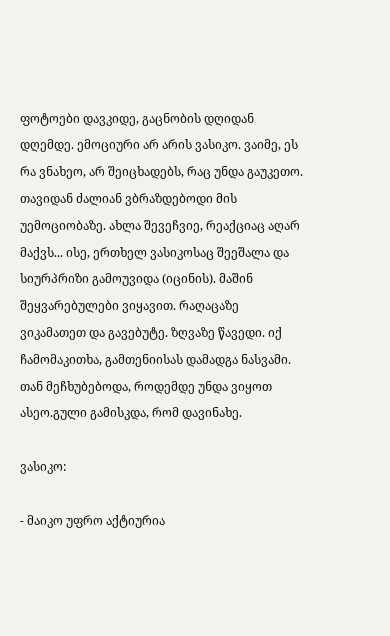ფოტოები დავკიდე, გაცნობის დღიდან დღემდე. ემოციური არ არის ვასიკო. ვაიმე, ეს რა ვნახეო, არ შეიცხადებს, რაც უნდა გაუკეთო. თავიდან ძალიან ვბრაზდებოდი მის უემოციობაზე. ახლა შევეჩვიე, რეაქციაც აღარ მაქვს... ისე, ერთხელ ვასიკოსაც შეეშალა და სიურპრიზი გამოუვიდა (იცინის). მაშინ შეყვარებულები ვიყავით. რაღაცაზე ვიკამათეთ და გავებუტე. ზღვაზე წავედი. იქ ჩამომაკითხა, გამთენიისას დამადგა ნასვამი. თან მეჩხუბებოდა, როდემდე უნდა ვიყოთ ასეო.გული გამისკდა, რომ დავინახე.

ვასიკო:

- მაიკო უფრო აქტიურია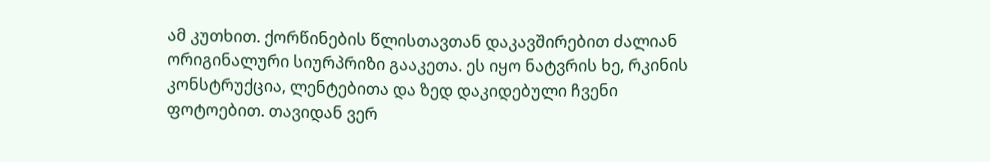ამ კუთხით. ქორწინების წლისთავთან დაკავშირებით ძალიან ორიგინალური სიურპრიზი გააკეთა. ეს იყო ნატვრის ხე, რკინის კონსტრუქცია, ლენტებითა და ზედ დაკიდებული ჩვენი ფოტოებით. თავიდან ვერ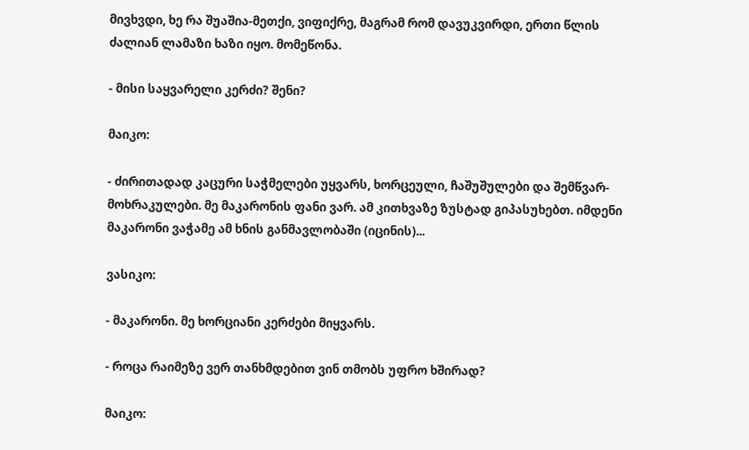მივხვდი, ხე რა შუაშია-მეთქი, ვიფიქრე, მაგრამ რომ დავუკვირდი, ერთი წლის ძალიან ლამაზი ხაზი იყო. მომეწონა.

- მისი საყვარელი კერძი? შენი?

მაიკო:

- ძირითადად კაცური საჭმელები უყვარს, ხორცეული, ჩაშუშულები და შემწვარ-მოხრაკულები. მე მაკარონის ფანი ვარ. ამ კითხვაზე ზუსტად გიპასუხებთ. იმდენი მაკარონი ვაჭამე ამ ხნის განმავლობაში (იცინის)...

ვასიკო:

- მაკარონი. მე ხორციანი კერძები მიყვარს.

- როცა რაიმეზე ვერ თანხმდებით ვინ თმობს უფრო ხშირად?

მაიკო: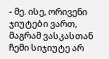- მე. ისე, ორივენი ჯიუტები ვართ, მაგრამ ვასკასთან ჩემი სიჯიუტე არ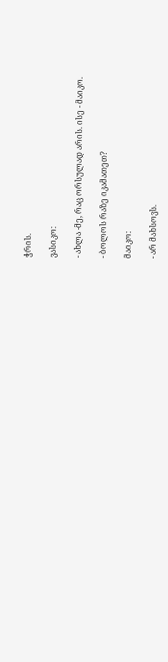ჭრის.

ვასიკო:

- ახლა -მე, რაც ორსულად არის. ისე - მაიკო.

- ბოლოს რაზე იკამათეთ?

მაიკო:

- არ მახსოვს.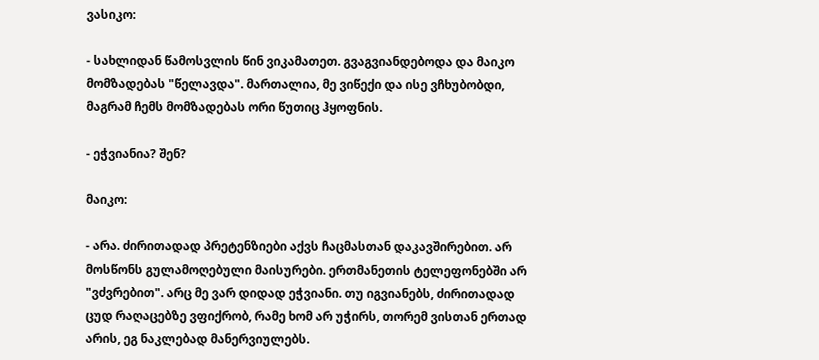ვასიკო:

- სახლიდან წამოსვლის წინ ვიკამათეთ. გვაგვიანდებოდა და მაიკო მომზადებას "წელავდა". მართალია, მე ვიწექი და ისე ვჩხუბობდი, მაგრამ ჩემს მომზადებას ორი წუთიც ჰყოფნის.

- ეჭვიანია? შენ?

მაიკო:

- არა. ძირითადად პრეტენზიები აქვს ჩაცმასთან დაკავშირებით. არ მოსწონს გულამოღებული მაისურები. ერთმანეთის ტელეფონებში არ "ვძვრებით". არც მე ვარ დიდად ეჭვიანი. თუ იგვიანებს, ძირითადად ცუდ რაღაცებზე ვფიქრობ, რამე ხომ არ უჭირს, თორემ ვისთან ერთად არის, ეგ ნაკლებად მანერვიულებს.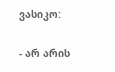ვასიკო:

- არ არის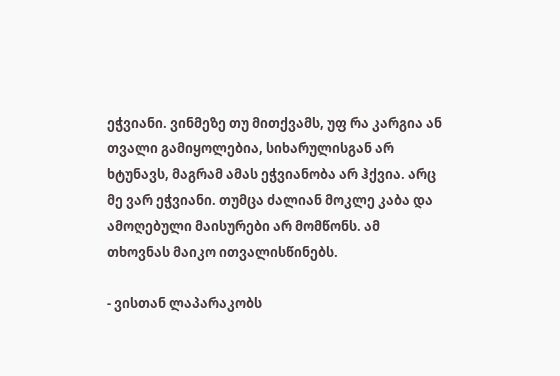ეჭვიანი. ვინმეზე თუ მითქვამს, უფ რა კარგია ან თვალი გამიყოლებია, სიხარულისგან არ ხტუნავს, მაგრამ ამას ეჭვიანობა არ ჰქვია. არც მე ვარ ეჭვიანი. თუმცა ძალიან მოკლე კაბა და ამოღებული მაისურები არ მომწონს. ამ თხოვნას მაიკო ითვალისწინებს.

- ვისთან ლაპარაკობს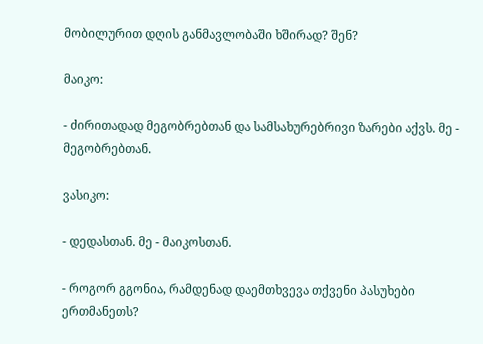მობილურით დღის განმავლობაში ხშირად? შენ?

მაიკო:

- ძირითადად მეგობრებთან და სამსახურებრივი ზარები აქვს. მე - მეგობრებთან.

ვასიკო:

- დედასთან. მე - მაიკოსთან.

- როგორ გგონია, რამდენად დაემთხვევა თქვენი პასუხები ერთმანეთს?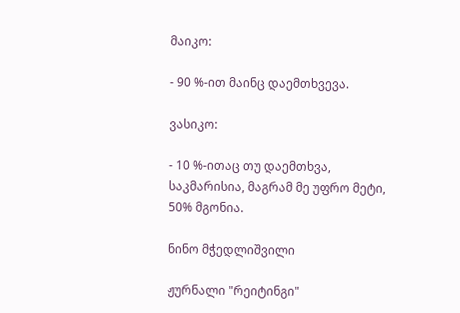მაიკო:

- 90 %-ით მაინც დაემთხვევა.

ვასიკო:

- 10 %-ითაც თუ დაემთხვა, საკმარისია, მაგრამ მე უფრო მეტი, 50% მგონია.

ნინო მჭედლიშვილი

ჟურნალი "რეიტინგი"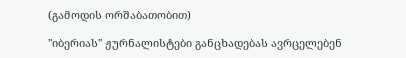(გამოდის ორშაბათობით)

"იბერიას" ჟურნალისტები განცხადებას ავრცელებენ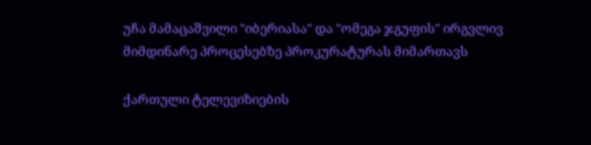უჩა მამაცაშვილი "იბერიასა" და "ომეგა ჯგუფის" ირგვლივ მიმდინარე პროცესებზე პროკურატურას მიმართავს

ქართული ტელევიზიების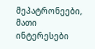მეპატრონეები, მათი ინტერესები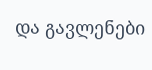და გავლენები